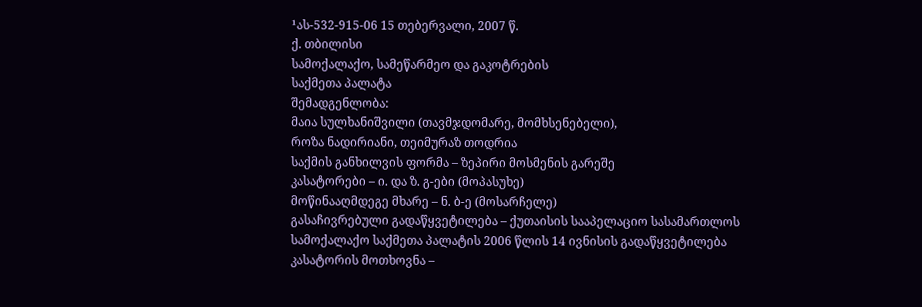¹ას-532-915-06 15 თებერვალი, 2007 წ.
ქ. თბილისი
სამოქალაქო, სამეწარმეო და გაკოტრების
საქმეთა პალატა
შემადგენლობა:
მაია სულხანიშვილი (თავმჯდომარე, მომხსენებელი),
როზა ნადირიანი, თეიმურაზ თოდრია
საქმის განხილვის ფორმა – ზეპირი მოსმენის გარეშე
კასატორები – ი. და ზ. გ-ები (მოპასუხე)
მოწინააღმდეგე მხარე – ნ. ბ-ე (მოსარჩელე)
გასაჩივრებული გადაწყვეტილება – ქუთაისის სააპელაციო სასამართლოს სამოქალაქო საქმეთა პალატის 2006 წლის 14 ივნისის გადაწყვეტილება
კასატორის მოთხოვნა –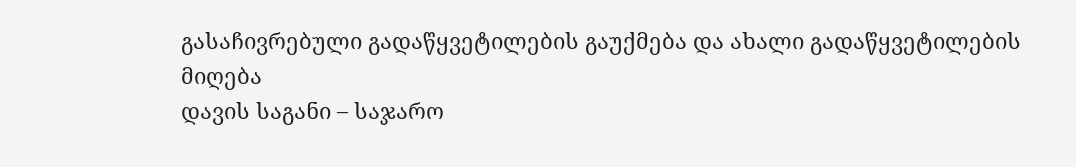გასაჩივრებული გადაწყვეტილების გაუქმება და ახალი გადაწყვეტილების მიღება
დავის საგანი – საჯარო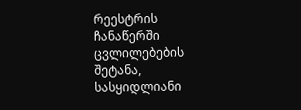რეესტრის ჩანაწერში ცვლილებების შეტანა, სასყიდლიანი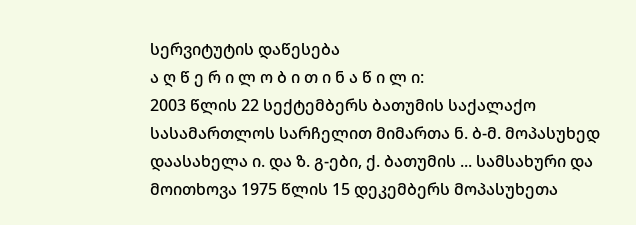სერვიტუტის დაწესება
ა ღ წ ე რ ი ლ ო ბ ი თ ი ნ ა წ ი ლ ი:
2003 წლის 22 სექტემბერს ბათუმის საქალაქო სასამართლოს სარჩელით მიმართა ნ. ბ-მ. მოპასუხედ დაასახელა ი. და ზ. გ-ები, ქ. ბათუმის ... სამსახური და მოითხოვა 1975 წლის 15 დეკემბერს მოპასუხეთა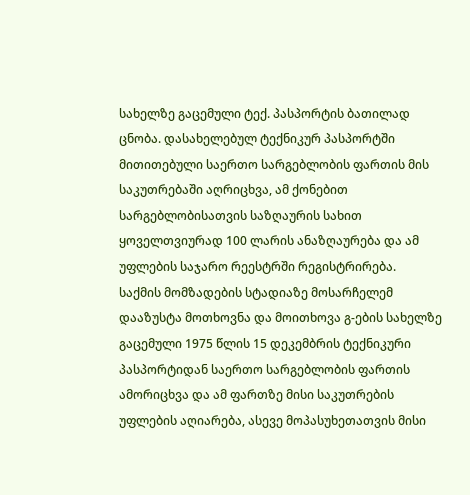სახელზე გაცემული ტექ. პასპორტის ბათილად ცნობა. დასახელებულ ტექნიკურ პასპორტში მითითებული საერთო სარგებლობის ფართის მის საკუთრებაში აღრიცხვა, ამ ქონებით სარგებლობისათვის საზღაურის სახით ყოველთვიურად 100 ლარის ანაზღაურება და ამ უფლების საჯარო რეესტრში რეგისტრირება.
საქმის მომზადების სტადიაზე მოსარჩელემ დააზუსტა მოთხოვნა და მოითხოვა გ-ების სახელზე გაცემული 1975 წლის 15 დეკემბრის ტექნიკური პასპორტიდან საერთო სარგებლობის ფართის ამორიცხვა და ამ ფართზე მისი საკუთრების უფლების აღიარება, ასევე მოპასუხეთათვის მისი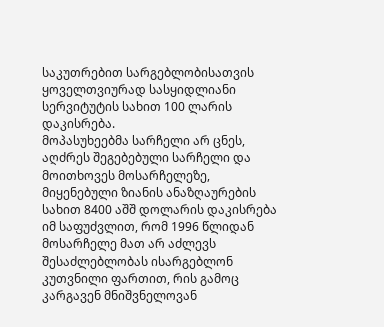საკუთრებით სარგებლობისათვის ყოველთვიურად სასყიდლიანი სერვიტუტის სახით 100 ლარის დაკისრება.
მოპასუხეებმა სარჩელი არ ცნეს, აღძრეს შეგებებული სარჩელი და მოითხოვეს მოსარჩელეზე, მიყენებული ზიანის ანაზღაურების სახით 8400 აშშ დოლარის დაკისრება იმ საფუძვლით, რომ 1996 წლიდან მოსარჩელე მათ არ აძლევს შესაძლებლობას ისარგებლონ კუთვნილი ფართით, რის გამოც კარგავენ მნიშვნელოვან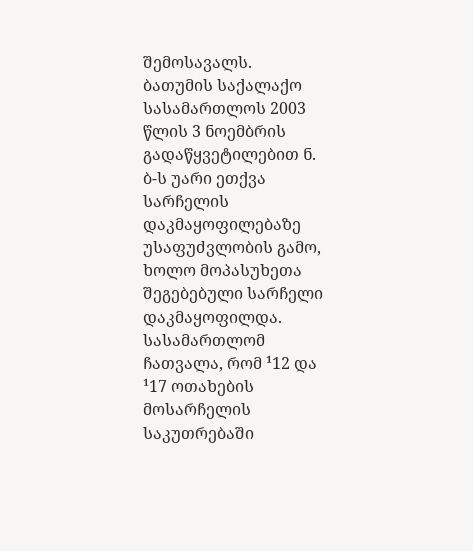შემოსავალს.
ბათუმის საქალაქო სასამართლოს 2003 წლის 3 ნოემბრის გადაწყვეტილებით ნ. ბ-ს უარი ეთქვა სარჩელის დაკმაყოფილებაზე უსაფუძვლობის გამო, ხოლო მოპასუხეთა შეგებებული სარჩელი დაკმაყოფილდა. სასამართლომ ჩათვალა, რომ ¹12 და ¹17 ოთახების მოსარჩელის საკუთრებაში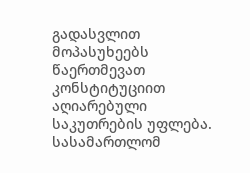გადასვლით მოპასუხეებს წაერთმევათ კონსტიტუციით აღიარებული საკუთრების უფლება. სასამართლომ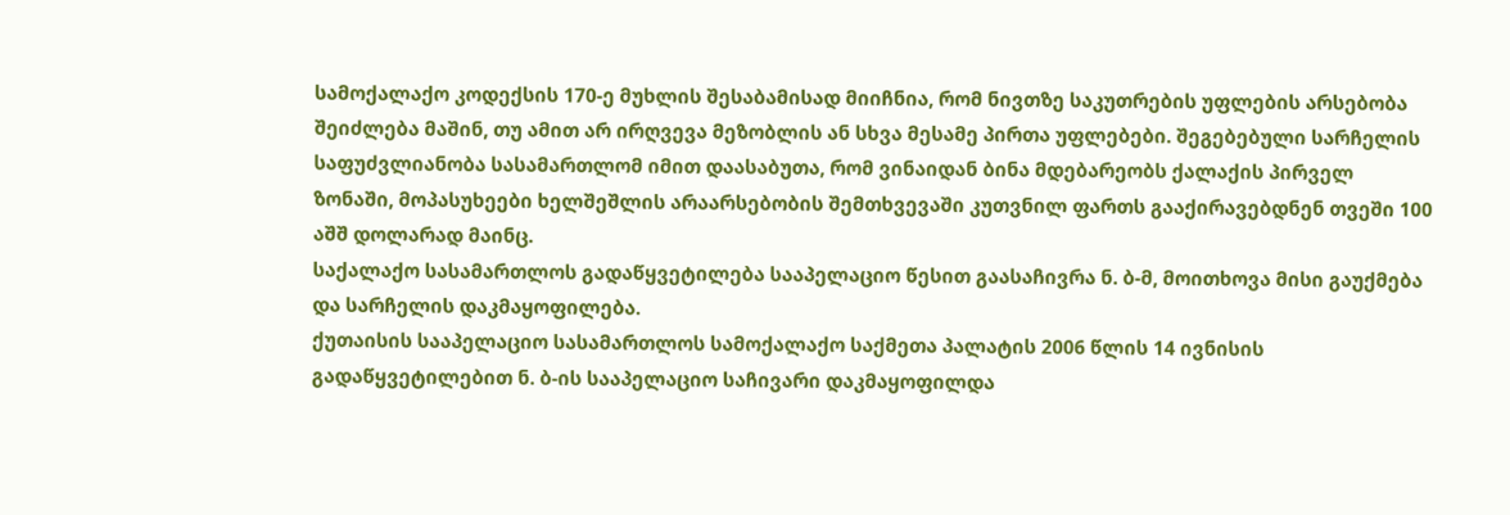სამოქალაქო კოდექსის 170-ე მუხლის შესაბამისად მიიჩნია, რომ ნივთზე საკუთრების უფლების არსებობა შეიძლება მაშინ, თუ ამით არ ირღვევა მეზობლის ან სხვა მესამე პირთა უფლებები. შეგებებული სარჩელის საფუძვლიანობა სასამართლომ იმით დაასაბუთა, რომ ვინაიდან ბინა მდებარეობს ქალაქის პირველ ზონაში, მოპასუხეები ხელშეშლის არაარსებობის შემთხვევაში კუთვნილ ფართს გააქირავებდნენ თვეში 100 აშშ დოლარად მაინც.
საქალაქო სასამართლოს გადაწყვეტილება სააპელაციო წესით გაასაჩივრა ნ. ბ-მ, მოითხოვა მისი გაუქმება და სარჩელის დაკმაყოფილება.
ქუთაისის სააპელაციო სასამართლოს სამოქალაქო საქმეთა პალატის 2006 წლის 14 ივნისის გადაწყვეტილებით ნ. ბ-ის სააპელაციო საჩივარი დაკმაყოფილდა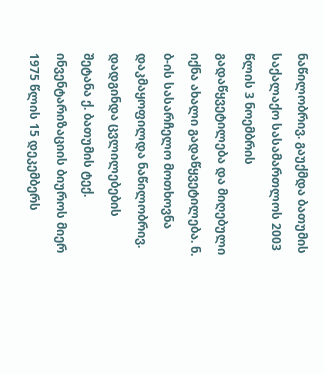ნაწილობრივ. გაუქმდა ბათუმის საქალაქო სასამართლოს 2003 წლის 3 ნოემბრის გადაწყვეტილება და მიღებული იქნა ახალი გადაწყვეტილება. ნ. ბ-ის სასარჩელო მოთხოვნა დაკმაყოფილდა ნაწილობრივ. დადგინდა ცვლილებების შეტანა ქ. ბათუმის ტექ. ინვენტარიზაციის ბიუროს მიერ 1975 წლის 15 დეკემბერს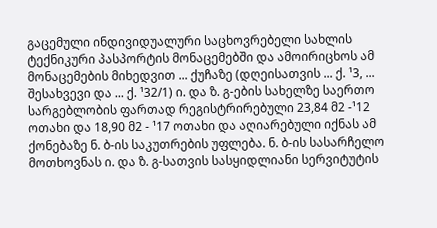გაცემული ინდივიდუალური საცხოვრებელი სახლის ტექნიკური პასპორტის მონაცემებში და ამოირიცხოს ამ მონაცემების მიხედვით ... ქუჩაზე (დღეისათვის ... ქ. ¹3, ... შესახვევი და ... ქ. ¹32/1) ი. და ზ. გ-ების სახელზე საერთო სარგებლობის ფართად რეგისტრირებული 23,84 მ2 -¹12 ოთახი და 18,90 მ2 - ¹17 ოთახი და აღიარებული იქნას ამ ქონებაზე ნ. ბ-ის საკუთრების უფლება. ნ. ბ-ის სასარჩელო მოთხოვნას ი. და ზ. გ-სათვის სასყიდლიანი სერვიტუტის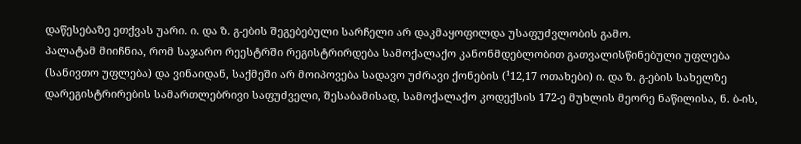დაწესებაზე ეთქვას უარი. ი. და ზ. გ-ების შეგებებული სარჩელი არ დაკმაყოფილდა უსაფუძვლობის გამო.
პალატამ მიიჩნია, რომ საჯარო რეესტრში რეგისტრირდება სამოქალაქო კანონმდებლობით გათვალისწინებული უფლება (სანივთო უფლება) და ვინაიდან, საქმეში არ მოიპოვება სადავო უძრავი ქონების (¹12,17 ოთახები) ი. და ზ. გ-ების სახელზე დარეგისტრირების სამართლებრივი საფუძველი, შესაბამისად, სამოქალაქო კოდექსის 172-ე მუხლის მეორე ნაწილისა, ნ. ბ-ის,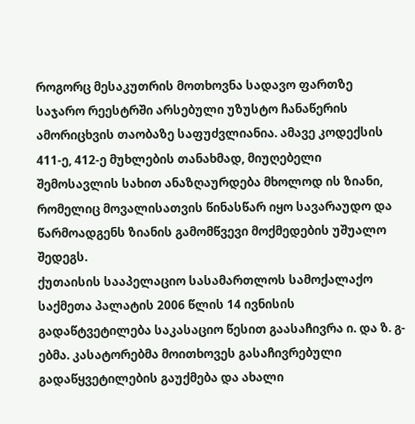როგორც მესაკუთრის მოთხოვნა სადავო ფართზე საჯარო რეესტრში არსებული უზუსტო ჩანაწერის ამორიცხვის თაობაზე საფუძვლიანია. ამავე კოდექსის 411-ე, 412-ე მუხლების თანახმად, მიუღებელი შემოსავლის სახით ანაზღაურდება მხოლოდ ის ზიანი, რომელიც მოვალისათვის წინასწარ იყო სავარაუდო და წარმოადგენს ზიანის გამომწვევი მოქმედების უშუალო შედეგს.
ქუთაისის სააპელაციო სასამართლოს სამოქალაქო საქმეთა პალატის 2006 წლის 14 ივნისის გადაწტვეტილება საკასაციო წესით გაასაჩივრა ი. და ზ. გ-ებმა. კასატორებმა მოითხოვეს გასაჩივრებული გადაწყვეტილების გაუქმება და ახალი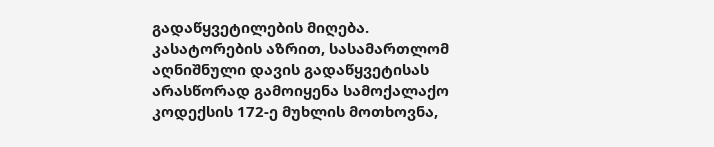გადაწყვეტილების მიღება.
კასატორების აზრით, სასამართლომ აღნიშნული დავის გადაწყვეტისას არასწორად გამოიყენა სამოქალაქო კოდექსის 172-ე მუხლის მოთხოვნა,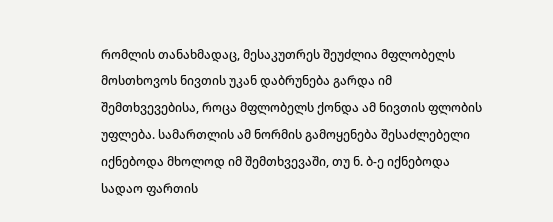რომლის თანახმადაც, მესაკუთრეს შეუძლია მფლობელს მოსთხოვოს ნივთის უკან დაბრუნება გარდა იმ შემთხვევებისა, როცა მფლობელს ქონდა ამ ნივთის ფლობის უფლება. სამართლის ამ ნორმის გამოყენება შესაძლებელი იქნებოდა მხოლოდ იმ შემთხვევაში, თუ ნ. ბ-ე იქნებოდა სადაო ფართის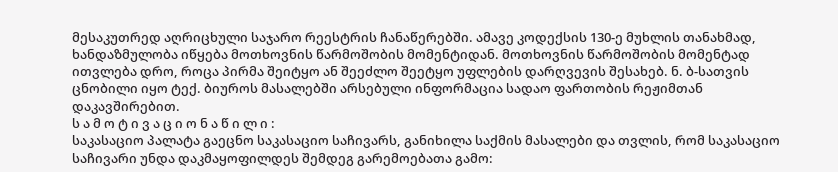მესაკუთრედ აღრიცხული საჯარო რეესტრის ჩანაწერებში. ამავე კოდექსის 130-ე მუხლის თანახმად, ხანდაზმულობა იწყება მოთხოვნის წარმოშობის მომენტიდან. მოთხოვნის წარმოშობის მომენტად ითვლება დრო, როცა პირმა შეიტყო ან შეეძლო შეეტყო უფლების დარღვევის შესახებ. ნ. ბ-სათვის ცნობილი იყო ტექ. ბიუროს მასალებში არსებული ინფორმაცია სადაო ფართობის რეჟიმთან დაკავშირებით.
ს ა მ ო ტ ი ვ ა ც ი ო ნ ა წ ი ლ ი :
საკასაციო პალატა გაეცნო საკასაციო საჩივარს, განიხილა საქმის მასალები და თვლის, რომ საკასაციო საჩივარი უნდა დაკმაყოფილდეს შემდეგ გარემოებათა გამო: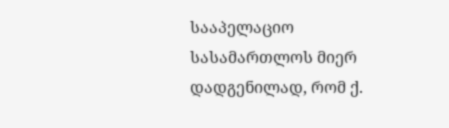სააპელაციო სასამართლოს მიერ დადგენილად, რომ ქ.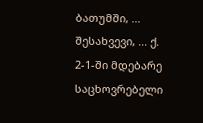ბათუმში, ... შესახვევი, ... ქ. 2-1-ში მდებარე საცხოვრებელი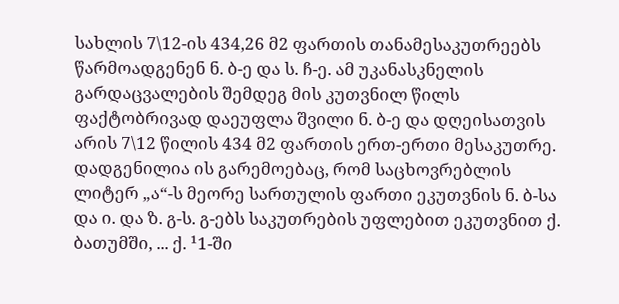სახლის 7\12-ის 434,26 მ2 ფართის თანამესაკუთრეებს წარმოადგენენ ნ. ბ-ე და ს. ჩ-ე. ამ უკანასკნელის გარდაცვალების შემდეგ მის კუთვნილ წილს ფაქტობრივად დაეუფლა შვილი ნ. ბ-ე და დღეისათვის არის 7\12 წილის 434 მ2 ფართის ერთ-ერთი მესაკუთრე.
დადგენილია ის გარემოებაც, რომ საცხოვრებლის ლიტერ „ა“-ს მეორე სართულის ფართი ეკუთვნის ნ. ბ-სა და ი. და ზ. გ-ს. გ-ებს საკუთრების უფლებით ეკუთვნით ქ. ბათუმში, ... ქ. ¹1-ში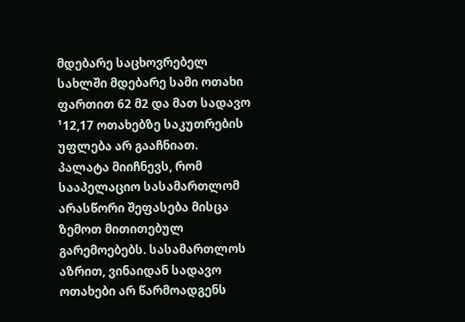მდებარე საცხოვრებელ სახლში მდებარე სამი ოთახი ფართით 62 მ2 და მათ სადავო ¹12,17 ოთახებზე საკუთრების უფლება არ გააჩნიათ.
პალატა მიიჩნევს, რომ სააპელაციო სასამართლომ არასწორი შეფასება მისცა ზემოთ მითითებულ გარემოებებს. სასამართლოს აზრით, ვინაიდან სადავო ოთახები არ წარმოადგენს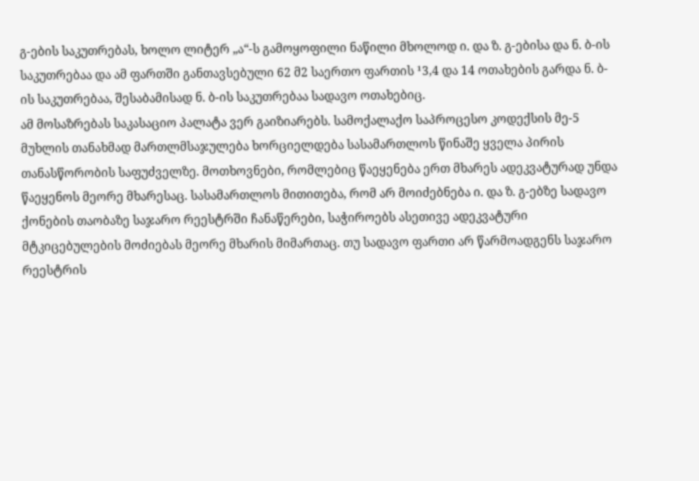გ-ების საკუთრებას, ხოლო ლიტერ „ა“-ს გამოყოფილი ნაწილი მხოლოდ ი. და ზ. გ-ებისა და ნ. ბ-ის საკუთრებაა და ამ ფართში განთავსებული 62 მ2 საერთო ფართის ¹3,4 და 14 ოთახების გარდა ნ. ბ-ის საკუთრებაა, შესაბამისად ნ. ბ-ის საკუთრებაა სადავო ოთახებიც.
ამ მოსაზრებას საკასაციო პალატა ვერ გაიზიარებს. სამოქალაქო საპროცესო კოდექსის მე-5 მუხლის თანახმად მართლმსაჯულება ხორციელდება სასამართლოს წინაშე ყველა პირის თანასწორობის საფუძველზე. მოთხოვნები, რომლებიც წაეყენება ერთ მხარეს ადეკვატურად უნდა წაეყენოს მეორე მხარესაც. სასამართლოს მითითება, რომ არ მოიძებნება ი. და ზ. გ-ებზე სადავო ქონების თაობაზე საჯარო რეესტრში ჩანაწერები, საჭიროებს ასეთივე ადეკვატური მტკიცებულების მოძიებას მეორე მხარის მიმართაც. თუ სადავო ფართი არ წარმოადგენს საჯარო რეესტრის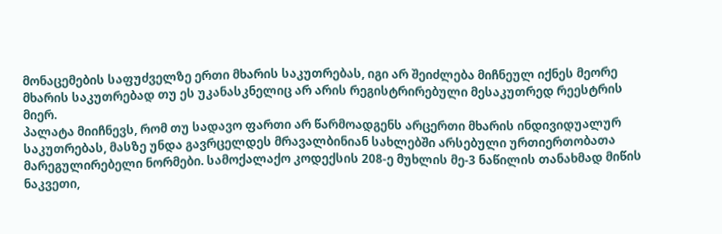მონაცემების საფუძველზე ერთი მხარის საკუთრებას, იგი არ შეიძლება მიჩნეულ იქნეს მეორე მხარის საკუთრებად თუ ეს უკანასკნელიც არ არის რეგისტრირებული მესაკუთრედ რეესტრის მიერ.
პალატა მიიჩნევს, რომ თუ სადავო ფართი არ წარმოადგენს არცერთი მხარის ინდივიდუალურ საკუთრებას, მასზე უნდა გავრცელდეს მრავალბინიან სახლებში არსებული ურთიერთობათა მარეგულირებელი ნორმები. სამოქალაქო კოდექსის 208-ე მუხლის მე-3 ნაწილის თანახმად მიწის ნაკვეთი,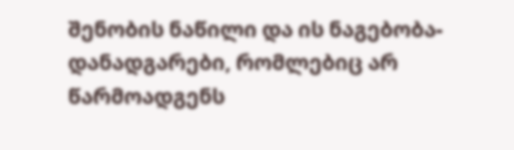შენობის ნაწილი და ის ნაგებობა-დანადგარები, რომლებიც არ წარმოადგენს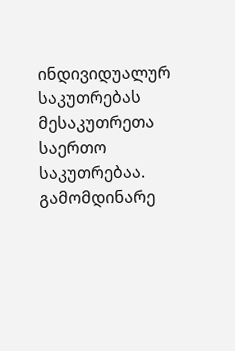ინდივიდუალურ საკუთრებას მესაკუთრეთა საერთო საკუთრებაა. გამომდინარე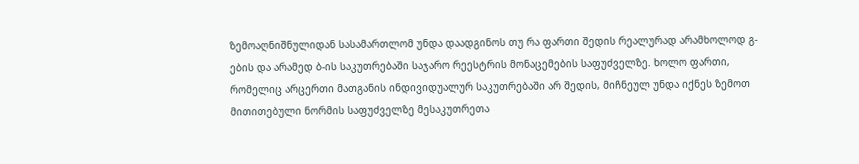ზემოაღნიშნულიდან სასამართლომ უნდა დაადგინოს თუ რა ფართი შედის რეალურად არამხოლოდ გ-ების და არამედ ბ-ის საკუთრებაში საჯარო რეესტრის მონაცემების საფუძველზე. ხოლო ფართი, რომელიც არცერთი მათგანის ინდივიდუალურ საკუთრებაში არ შედის, მიჩნეულ უნდა იქნეს ზემოთ მითითებული ნორმის საფუძველზე მესაკუთრეთა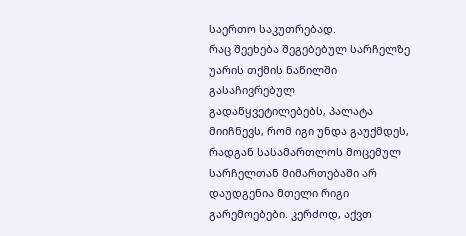საერთო საკუთრებად.
რაც შეეხება შეგებებულ სარჩელზე უარის თქმის ნაწილში გასაჩივრებულ გადაწყვეტილებებს, პალატა მიიჩნევს, რომ იგი უნდა გაუქმდეს, რადგან სასამართლოს მოცემულ სარჩელთან მიმართებაში არ დაუდგენია მთელი რიგი გარემოებები. კერძოდ, აქვთ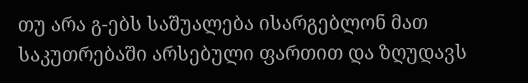თუ არა გ-ებს საშუალება ისარგებლონ მათ საკუთრებაში არსებული ფართით და ზღუდავს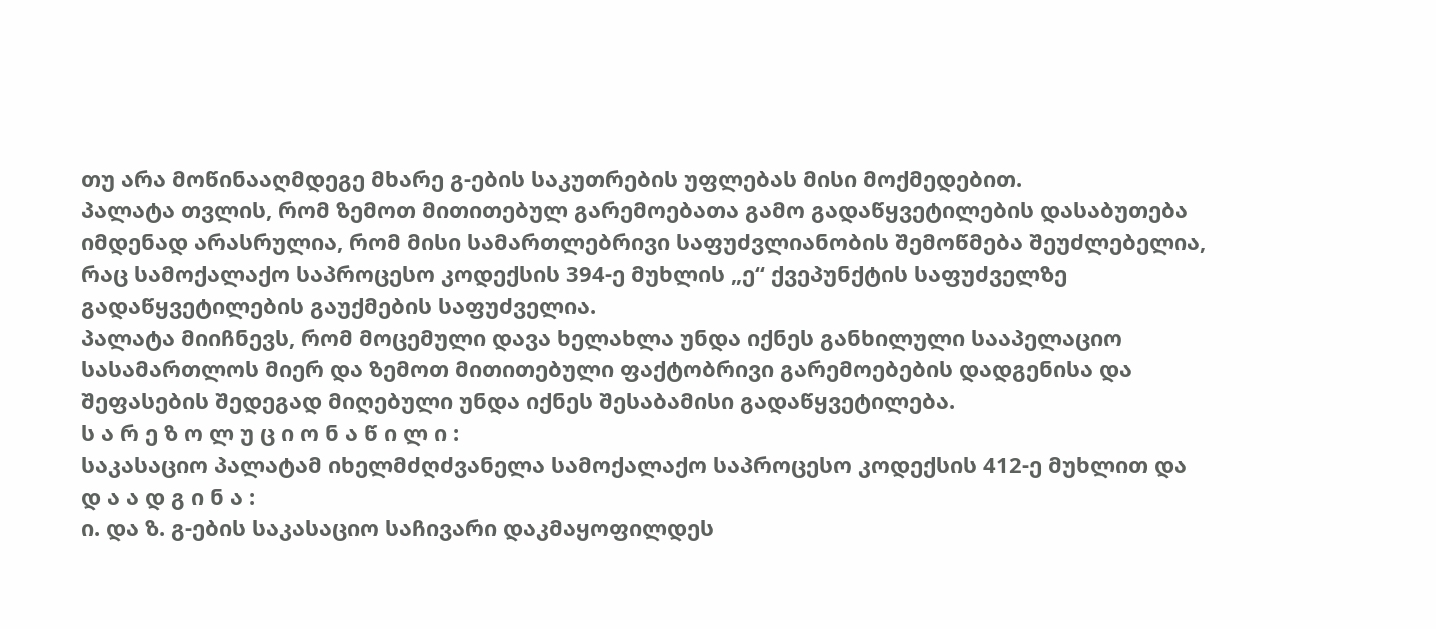თუ არა მოწინააღმდეგე მხარე გ-ების საკუთრების უფლებას მისი მოქმედებით.
პალატა თვლის, რომ ზემოთ მითითებულ გარემოებათა გამო გადაწყვეტილების დასაბუთება იმდენად არასრულია, რომ მისი სამართლებრივი საფუძვლიანობის შემოწმება შეუძლებელია, რაც სამოქალაქო საპროცესო კოდექსის 394-ე მუხლის „ე“ ქვეპუნქტის საფუძველზე გადაწყვეტილების გაუქმების საფუძველია.
პალატა მიიჩნევს, რომ მოცემული დავა ხელახლა უნდა იქნეს განხილული სააპელაციო სასამართლოს მიერ და ზემოთ მითითებული ფაქტობრივი გარემოებების დადგენისა და შეფასების შედეგად მიღებული უნდა იქნეს შესაბამისი გადაწყვეტილება.
ს ა რ ე ზ ო ლ უ ც ი ო ნ ა წ ი ლ ი :
საკასაციო პალატამ იხელმძღძვანელა სამოქალაქო საპროცესო კოდექსის 412-ე მუხლით და
დ ა ა დ გ ი ნ ა :
ი. და ზ. გ-ების საკასაციო საჩივარი დაკმაყოფილდეს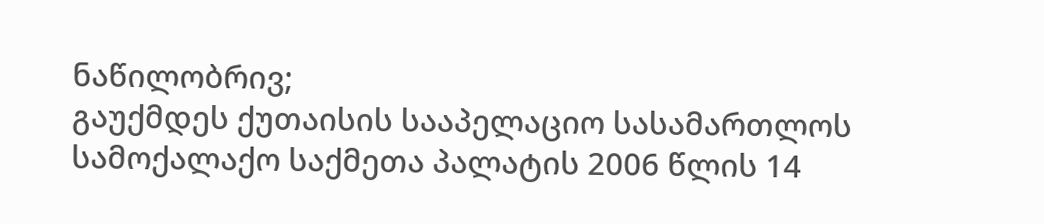ნაწილობრივ;
გაუქმდეს ქუთაისის სააპელაციო სასამართლოს სამოქალაქო საქმეთა პალატის 2006 წლის 14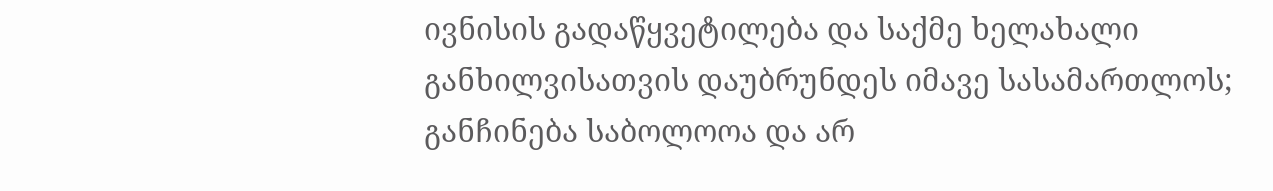ივნისის გადაწყვეტილება და საქმე ხელახალი განხილვისათვის დაუბრუნდეს იმავე სასამართლოს;
განჩინება საბოლოოა და არ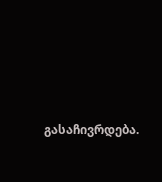გასაჩივრდება.